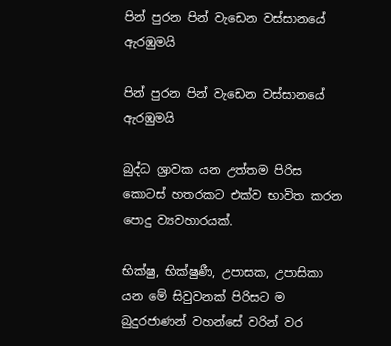පින් පුරන පින් වැඩෙන වස්සානයේ ඇරඹුමයි

පින් පුරන පින් වැඩෙන වස්සානයේ ඇරඹුමයි

බුද්ධ ශ්‍රාවක යන උත්තම පිරිස කොටස් හතරකට එක්ව භාවිත කරන පොදු ව්‍යවහාරයක්.

භික්ෂු, භික්ෂුණී, උපාසක, උපාසිකා යන මේ සිවුවනක් පිරිසට ම බුදුරජාණන් වහන්සේ වරින් වර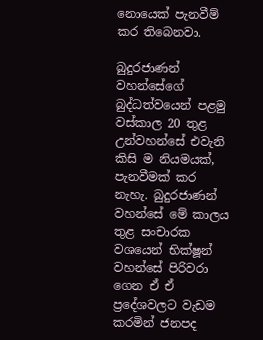නොයෙක් පැනවීම් කර තිබෙනවා.

බුදුරජාණන් වහන්සේගේ බුද්ධත්වයෙන් පළමු වස්කාල 20 තුළ උන්වහන්සේ එවැනි කිසි ම නියමයක්, පැනවීමක් කර නැහැ. බුදුරජාණන් වහන්සේ මේ කාලය තුළ සංචාරක වශයෙන් භික්ෂූන් වහන්සේ පිරිවරා ගෙන ඒ ඒ ප්‍රදේශවලට වැඩම කරමින් ජනපද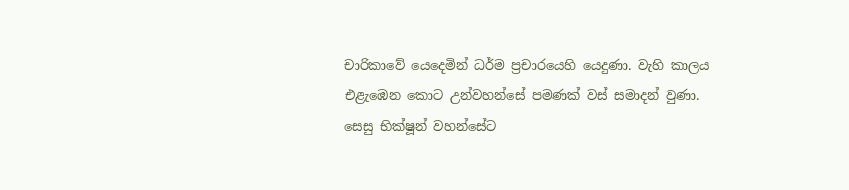චාරිකාවේ යෙදෙමින් ධර්ම ප්‍රචාරයෙහි යෙදුණා. වැහි කාලය එළැඹෙන කොට උන්වහන්සේ පමණක් වස් සමාදන් වුණා. සෙසු භික්ෂූන් වහන්සේට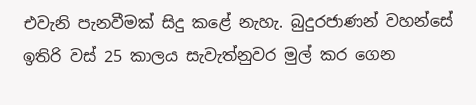එවැනි පැනවීමක් සිදු කළේ නැහැ. බුදුරජාණන් වහන්සේ ඉතිරි වස් 25 කාලය සැවැත්නුවර මුල් කර ගෙන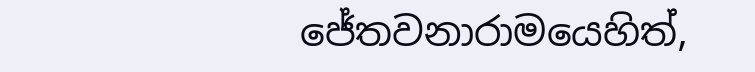ජේතවනාරාමයෙහිත්,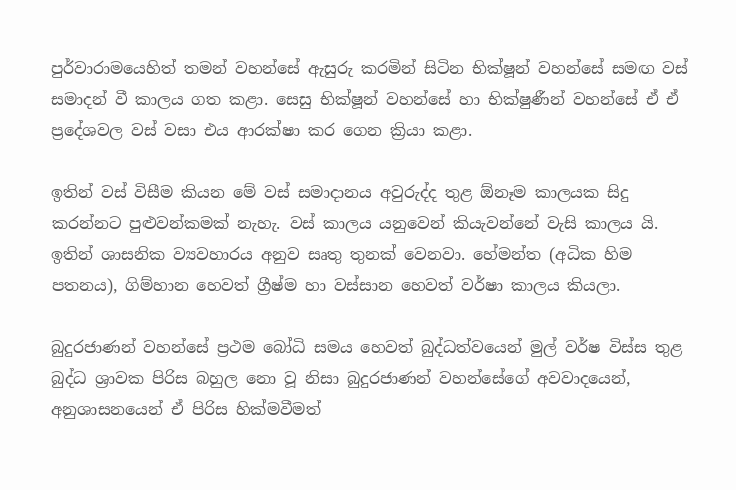පුර්වාරාමයෙහිත් තමන් වහන්සේ ඇසුරු කරමින් සිටින භික්ෂූන් වහන්සේ සමඟ වස් සමාදන් වී කාලය ගත කළා. සෙසු භික්ෂූන් වහන්සේ හා භික්ෂුණීන් වහන්සේ ඒ ඒ ප්‍රදේශවල වස් වසා එය ආරක්ෂා කර ගෙන ක්‍රියා කළා.

ඉතින් වස් විසීම කියන මේ වස් සමාදානය අවුරුද්ද තුළ ඕනෑම කාලයක සිදු කරන්නට පුළුවන්කමක් නැහැ. වස් කාලය යනුවෙන් කියැවන්නේ වැසි කාලය යි. ඉතින් ශාසනික ව්‍යවහාරය අනුව සෘතු තුනක් වෙනවා. හේමන්ත (අධික හිම පතනය), ගිම්හාන හෙවත් ග්‍රීෂ්ම හා වස්සාන හෙවත් වර්ෂා කාලය කියලා.

බුදුරජාණන් වහන්සේ ප්‍රථම බෝධි සමය හෙවත් බුද්ධත්වයෙන් මුල් වර්ෂ විස්ස තුළ බුද්ධ ශ්‍රාවක පිරිස බහුල නො වූ නිසා බුදුරජාණන් වහන්සේගේ අවවාදයෙන්, අනුශාසනයෙන් ඒ පිරිස හික්මවීමත්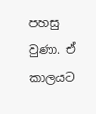පහසු වුණා. ඒ කාලයට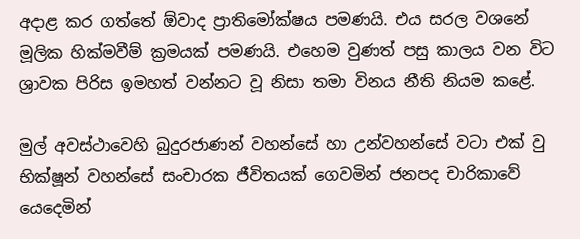අදාළ කර ගත්තේ ඕවාද ප්‍රාතිමෝක්ෂය පමණයි. එය සරල වශනේ මූලික හික්මවීම් ක්‍රමයක් පමණයි. එහෙම වුණත් පසු කාලය වන විට ශ්‍රාවක පිරිස ඉමහත් වන්නට වූ නිසා තමා විනය නීති නියම කළේ.

මුල් අවස්ථාවෙහි බුදුරජාණන් වහන්සේ හා උන්වහන්සේ වටා එක් වු භික්ෂූන් වහන්සේ සංචාරක ජීවිතයක් ගෙවමින් ජනපද චාරිකාවේ යෙදෙමින්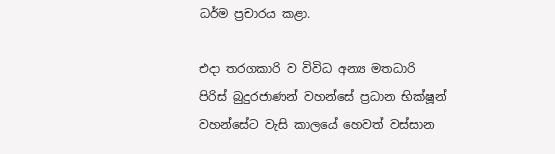ධර්ම ප්‍රචාරය කළා.

එදා තරගකාරි ව විවිධ අන්‍ය මතධාරි පිරිස් බුදුරජාණන් වහන්සේ ප්‍රධාන භික්ෂූන් වහන්සේට වැසි කාලයේ හෙවත් වස්සාන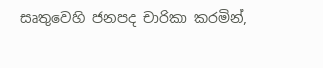සෘතුවෙහි ජනපද චාරිකා කරමින්,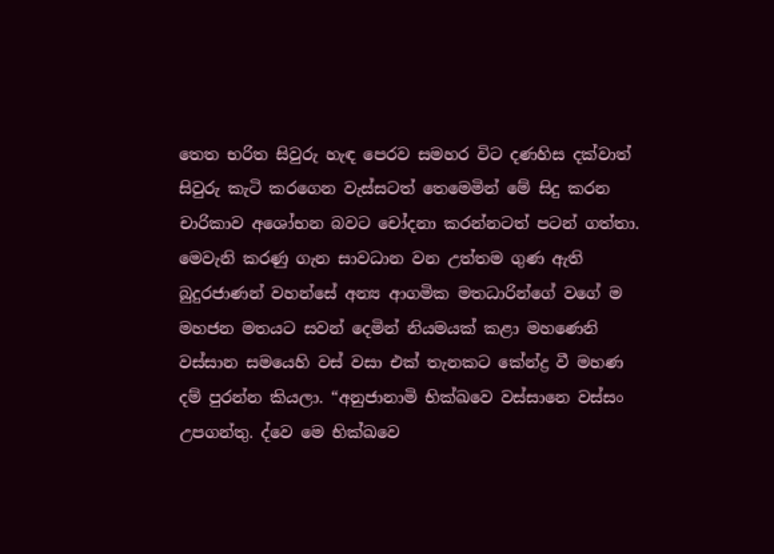තෙත භරිත සිවුරු හැඳ පෙරව සමහර විට දණහිස දක්වාත් සිවුරු කැටි කරගෙන වැස්සටත් තෙමෙමින් මේ සිදු කරන චාරිකාව අශෝභන බවට චෝදනා කරන්නටත් පටන් ගත්තා. මෙවැනි කරණු ගැන සාවධාන වන උත්තම ගුණ ඇති බුදුරජාණන් වහන්සේ අන්‍ය ආගමික මතධාරින්ගේ වගේ ම මහජන මතයට සවන් දෙමින් නියමයක් කළා මහණෙනි වස්සාන සමයෙහි වස් වසා එක් තැනකට කේන්ද්‍ර වී මහණ දම් පුරන්න කියලා. “අනුජානාමි භික්ඛවෙ වස්සානෙ වස්සං උපගන්තු. ද්වෙ මෙ භික්ඛවෙ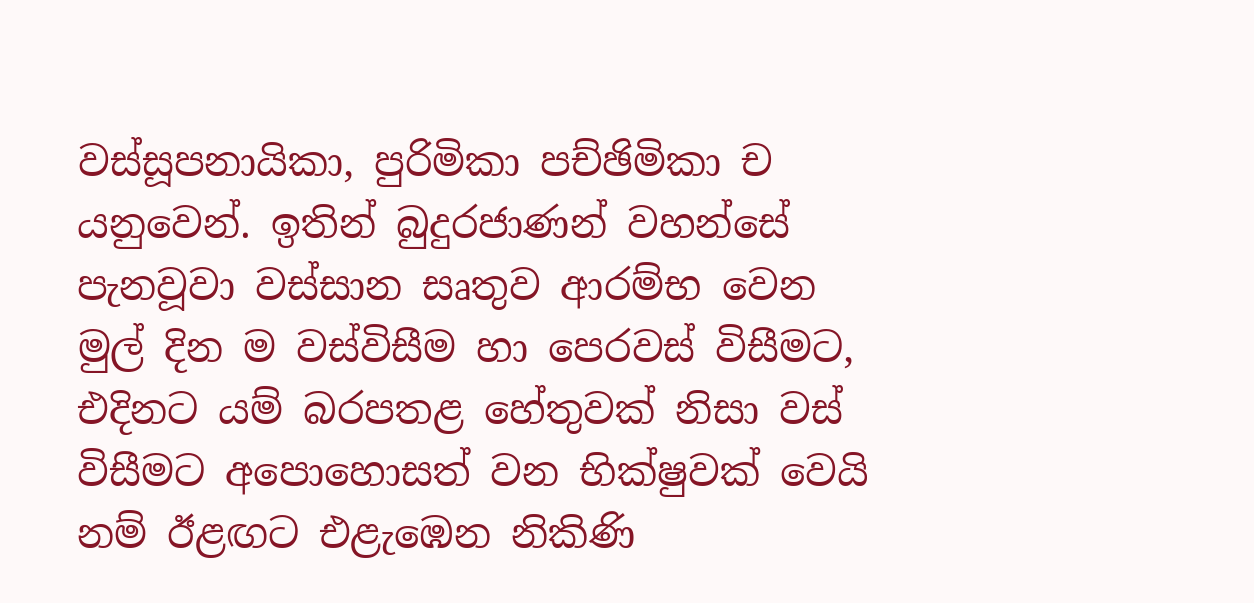වස්සූපනායිකා, පුරිමිකා පච්ඡිමිකා ච යනුවෙන්. ඉතින් බුදුරජාණන් වහන්සේ පැනවූවා වස්සාන සෘතුව ආරම්භ වෙන මුල් දින ම වස්විසීම හා පෙරවස් විසීමට, එදිනට යම් බරපතළ හේතුවක් නිසා වස් විසීමට අපොහොසත් වන භික්ෂුවක් වෙයි නම් ඊළඟට එළැඹෙන නිකිණි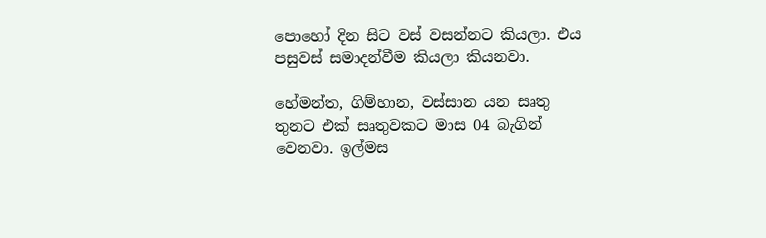පොහෝ දින සිට වස් වසන්නට කියලා. එය පසුවස් සමාදන්වීම කියලා කියනවා.

හේමන්ත, ගිම්හාන, වස්සාන යන සෘතු තුනට එක් සෘතුවකට මාස 04 බැගින් වෙනවා. ඉල්මස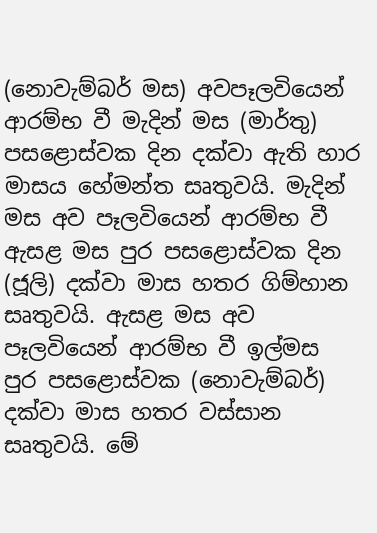(නොවැම්බර් මස) අවපෑලවියෙන් ආරම්භ වී මැදින් මස (මාර්තු) පසළොස්වක දින දක්වා ඇති හාර මාසය හේමන්ත සෘතුවයි. මැදින් මස අව පෑලවියෙන් ආරම්භ වී ඇසළ මස පුර පසළොස්වක දින (ජූලි) දක්වා මාස හතර ගිම්හාන සෘතුවයි. ඇසළ මස අව පෑලවියෙන් ආරම්භ වී ඉල්මස පුර පසළොස්වක (නොවැම්බර්) දක්වා මාස හතර වස්සාන සෘතුවයි. මේ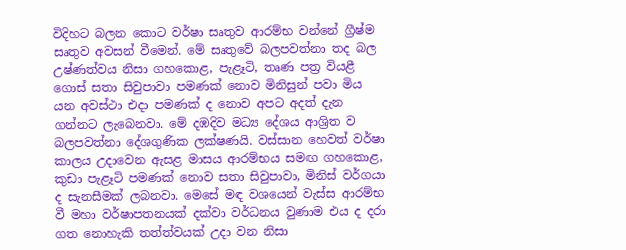විදිහට බලන කොට වර්ෂා සෘතුව ආරම්භ වන්නේ ග්‍රීෂ්ම සෘතුව අවසන් වීමෙන්. මේ සෘතුවේ බලපවත්නා තද බල උෂ්ණත්වය නිසා ගහකොළ, පැළෑටි, තෘණ පත්‍ර වියළී ගොස් සතා සිවුපාවා පමණක් නොව මිනිසුන් පවා මිය යන අවස්ථා එදා පමණක් ද නොව අපට අදත් දැන ගන්නට ලැබෙනවා. මේ දඹදිව මධ්‍ය දේශය ආශ්‍රිත ව බලපවත්නා දේශගුණික ලක්ෂණයි. වස්සාන හෙවත් වර්ෂා කාලය උදාවෙන ඇසළ මාසය ආරම්භය සමඟ ගහකොළ, කුඩා පැළෑටි පමණක් නොව සතා සිවුපාවා, මිනිස් වර්ගයා ද සැනසීමක් ලබනවා. මෙසේ මඳ වශයෙන් වැස්ස ආරම්භ වී මහා වර්ෂාපතනයක් දක්වා වර්ධනය වුණාම එය ද දරා ගත නොහැකි තත්ත්වයක් උදා වන නිසා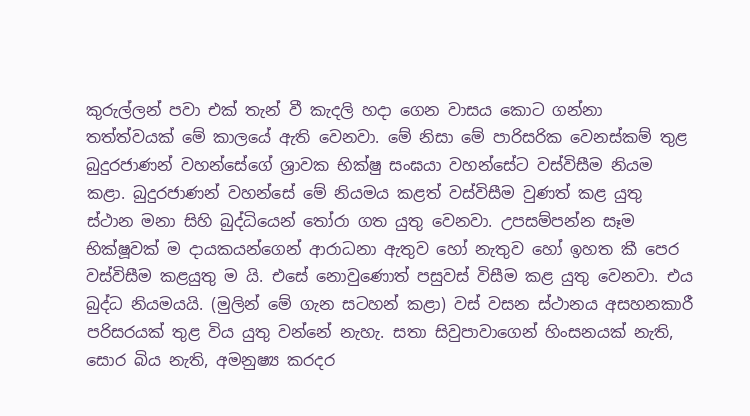කුරුල්ලන් පවා එක් තැන් වී කැදලි හදා ගෙන වාසය කොට ගන්නා තත්ත්වයක් මේ කාලයේ ඇති වෙනවා. මේ නිසා මේ පාරිසරික වෙනස්කම් තුළ බුදුරජාණන් වහන්සේගේ ශ්‍රාවක භික්ෂු සංඝයා වහන්සේට වස්විසීම නියම කළා. බුදුරජාණන් වහන්සේ මේ නියමය කළත් වස්විසීම වුණත් කළ යුතු ස්ථාන මනා සිහි බුද්ධියෙන් තෝරා ගත යුතු වෙනවා. උපසම්පන්න සෑම භික්ෂූවක් ම දායකයන්ගෙන් ආරාධනා ඇතුව හෝ නැතුව හෝ ඉහත කී පෙර වස්විසීම කළයුතු ම යි. එසේ නොවුණොත් පසුවස් විසීම කළ යුතු වෙනවා. එය බුද්ධ නියමයයි. (මුලින් මේ ගැන සටහන් කළා) වස් වසන ස්ථානය අසහනකාරී පරිසරයක් තුළ විය යුතු වන්නේ නැහැ. සතා සිවුපාවාගෙන් හිංසනයක් නැති, සොර බිය නැති, අමනුෂ්‍ය කරදර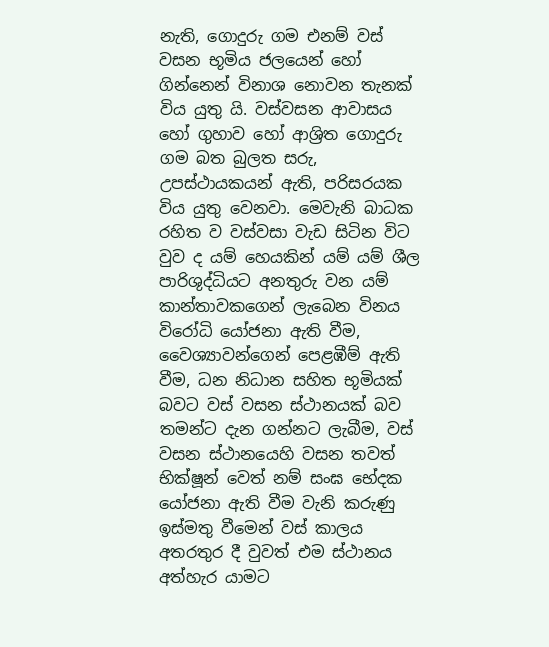නැති, ගොදුරු ගම එනම් වස් වසන භූමිය ජලයෙන් හෝ ගින්නෙන් විනාශ නොවන තැනක් විය යුතු යි. වස්වසන ආවාසය හෝ ගුහාව හෝ ආශ්‍රිත ගොදුරු ගම බත බුලත සරු, උපස්ථායකයන් ඇති, පරිසරයක විය යුතු වෙනවා. මෙවැනි බාධක රහිත ව වස්වසා වැඩ සිටින විට වුව ද යම් හෙයකින් යම් යම් ශීල පාරිශුද්ධියට අනතුරු වන යම් කාන්තාවකගෙන් ලැබෙන විනය විරෝධි යෝජනා ඇති වීම, වෛශ්‍යාවන්ගෙන් පෙළඹීම් ඇති වීම, ධන නිධාන සහිත භූමියක් බවට වස් වසන ස්ථානයක් බව තමන්ට දැන ගන්නට ලැබීම, වස් වසන ස්ථානයෙහි වසන තවත් භික්ෂූන් වෙත් නම් සංඝ භේදක යෝජනා ඇති වීම වැනි කරුණු ඉස්මතු වීමෙන් වස් කාලය අතරතුර දී වුවත් එම ස්ථානය අත්හැර යාමට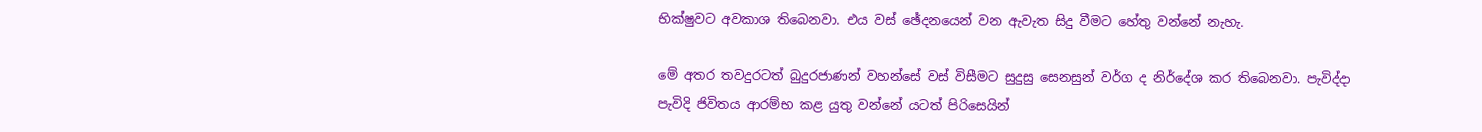භික්ෂුවට අවකාශ තිබෙනවා. එය වස් ඡේදනයෙන් වන ඇවැත සිදු වීමට හේතු වන්නේ නැහැ.

මේ අතර තවදුරටත් බුදුරජාණන් වහන්සේ වස් විසීමට සුදුසු සෙනසුන් වර්ග ද නිර්දේශ කර තිබෙනවා. පැවිද්දා පැවිදි ජිවිතය ආරම්භ කළ යුතු වන්නේ යටත් පිරිසෙයින්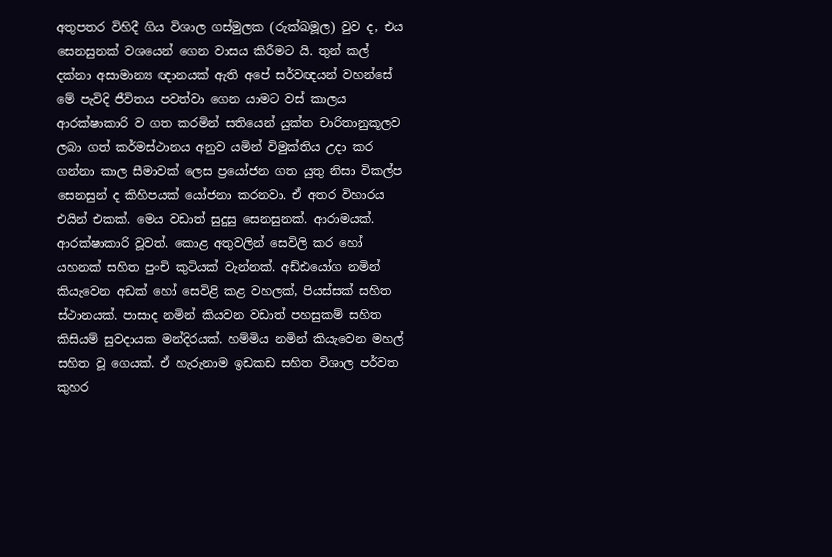අතුපතර විහිදී ගිය විශාල ගස්මුලක (රුක්ඛමූල) වුව ද, එය සෙනසුනක් වශයෙන් ගෙන වාසය කිරීමට යි. තුන් කල් දක්නා අසාමාන්‍ය ඥානයක් ඇති අපේ සර්වඥයන් වහන්සේ මේ පැවිදි ජීවිතය පවත්වා ගෙන යාමට වස් කාලය ආරක්ෂාකාරි ව ගත කරමින් සතියෙන් යුක්ත චාරිතානුකූලව ලබා ගත් කර්මස්ථානය අනුව යමින් විමුක්තිය උදා කර ගන්නා කාල සීමාවක් ලෙස ප්‍රයෝජන ගත යුතු නිසා විකල්ප සෙනසුන් ද කිහිපයක් යෝජනා කරනවා. ඒ අතර විහාරය එයින් එකක්. මෙය වඩාත් සුදුසු සෙනසුනක්. ආරාමයක්. ආරක්ෂාකාරි වූවත්. කොළ අතුවලින් සෙවිලි කර හෝ යහනක් සහිත පුංචි කුටියක් වැන්නක්. අඩ්ඪයෝග නමින් කියැවෙන අඩක් හෝ සෙවිළි කළ වහලක්, පියස්සක් සහිත ස්ථානයක්. පාසාද නමින් කියවන වඩාත් පහසුකම් සහිත කිසියම් සුවදායක මන්දිරයක්. හම්මිය නමින් කියැවෙන මහල් සහිත වූ ගෙයක්. ඒ හැරුනාම ඉඩකඩ සහිත විශාල පර්වත කුහර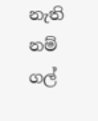නැති නම් ගල්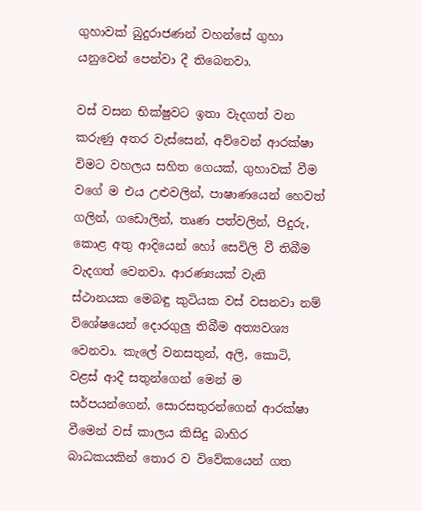ගුහාවක් බුදුරාජණන් වහන්සේ ගුහා යනුවෙන් පෙන්වා දී තිබෙනවා.

වස් වසන භික්ෂුවට ඉතා වැදගත් වන කරුණු අතර වැස්සෙන්, අව්වෙන් ආරක්ෂා විමට වහලය සහිත ගෙයක්, ගුහාවක් වීම වගේ ම එය උළුවලින්, පාෂාණයෙන් හෙවත් ගලින්, ගඩොලින්, තෘණ පත්වලින්, පිදුරු, කොළ අතු ආදියෙන් හෝ සෙවිලි වී තිබීම වැදගත් වෙනවා. ආරණ්‍යයක් වැනි ස්ථානයක මෙබඳු කුටියක වස් වසනවා නම් විශේෂයෙන් දොරගුලු තිබීම අත්‍යවශ්‍ය වෙනවා. කැලේ වනසතුන්, අලි, කොටි, වළස් ආදී සතුන්ගෙන් මෙන් ම සර්පයන්ගෙන්, සොරසතුරන්ගෙන් ආරක්ෂා වීමෙන් වස් කාලය කිසිදු බාහිර බාධකයකින් තොර ව විවේකයෙන් ගත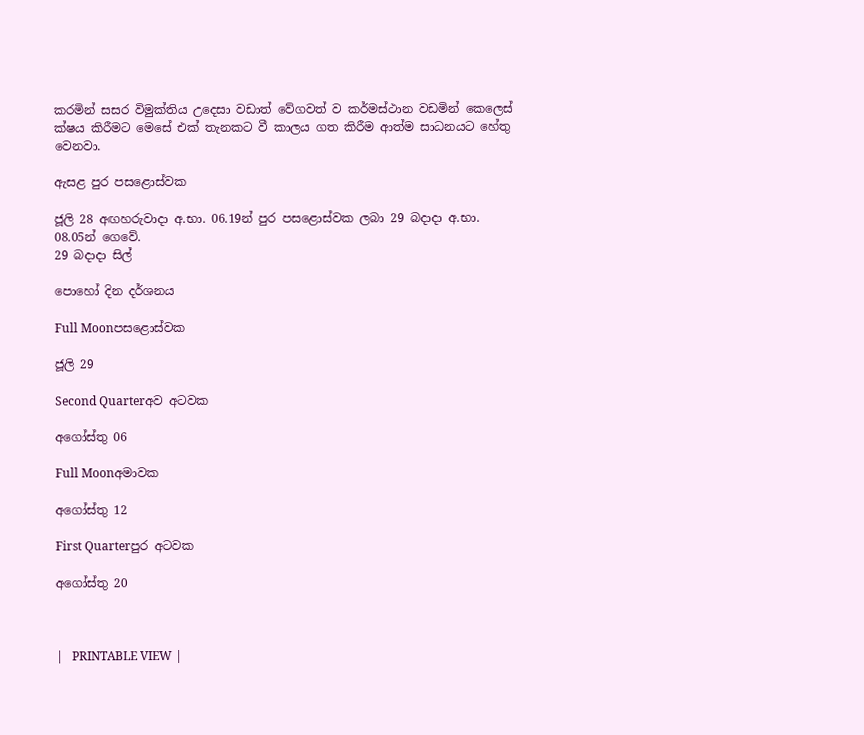කරමින් සසර විමුක්තිය උදෙසා වඩාත් වේගවත් ව කර්මස්ථාන වඩමින් කෙලෙස් ක්ෂය කිරීමට මෙසේ එක් තැනකට වී කාලය ගත කිරීම ආත්ම සාධනයට හේතු වෙනවා.

ඇසළ පුර පසළොස්වක

ජූලි 28 අඟහරුවාදා අ.භා. 06.19න් පුර පසළොස්වක ලබා 29 බදාදා අ.භා. 08.05න් ගෙවේ.
29 බදාදා සිල්

පොහෝ දින දර්ශනය

Full Moonපසළොස්වක

ජූලි 29

Second Quarterඅව අටවක

අගෝස්තු 06

Full Moonඅමාවක

අගෝස්තු 12

First Quarterපුර අටවක

අගෝස්තු 20



|   PRINTABLE VIEW |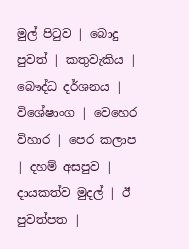මුල් පිටුව | බොදු පුවත් | කතුවැකිය | බෞද්ධ දර්ශනය | විශේෂාංග | වෙහෙර විහාර | පෙර කලාප | දහම් අසපුව | දායකත්ව මුදල් | ඊ පුවත්පත |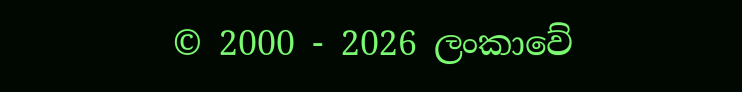© 2000 - 2026 ලංකාවේ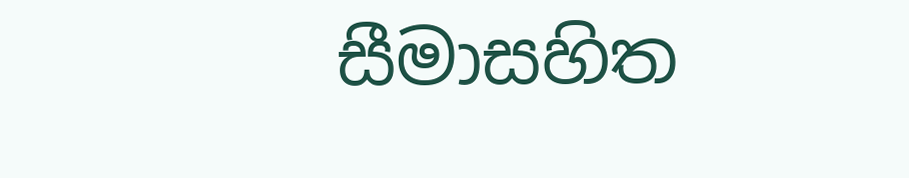සීමාසහිත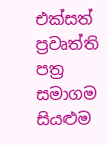එක්සත් ප්‍රවෘත්ති පත්‍ර සමාගම
සියළුම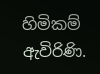හිමිකම් ඇවිරිණි.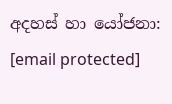අදහස් හා යෝජනා: [email protected]